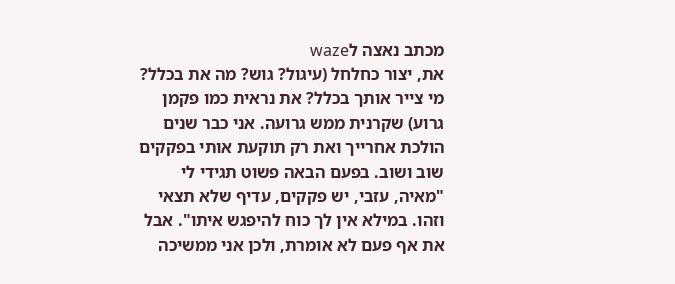מכתב נאצה לwaze
את, יצור כחלחל (עיגול? גוש? מה את בכלל? מי צייר אותך בכלל? את נראית כמו פקמן גרוע) שקרנית ממש גרועה. אני כבר שנים הולכת אחרייך ואת רק תוקעת אותי בפקקים שוב ושוב. בפעם הבאה פשוט תגידי לי "מאיה, עזבי, יש פקקים, עדיף שלא תצאי וזהו. במילא אין לך כוח להיפגש איתו". אבל את אף פעם לא אומרת, ולכן אני ממשיכה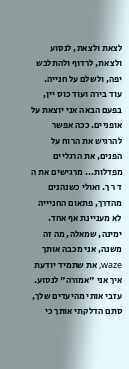לצאת ולצאת, לנסוע ולצאת, לרדוף ולהתלבש יפה, ולשלם על חנייה. עוד בירה ועוד כוס יין, בפעם הבאה אני יוצאת על אופניים. ככה אפשר להרגיש את הרוח על הפנים, את הרגליים מפדלות... מרגישים את ה ד ר ך. ואולי כשנהנים מהדרך, פתאום החניייה לא מעניינת אף אחד. ימינה, שמאלה, מה זה משנה, אני מכבה אותך waze, את שתמיד יודעת איך אני "אמורה" לנסוע. עזבי אותי מהיעדים שלך, סתם הדלקתי אותך כי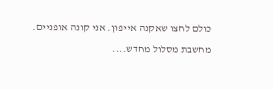כולם לחצו שאקנה אייפון. אני קונה אופניים.
מחשבת מסלול מחדש....